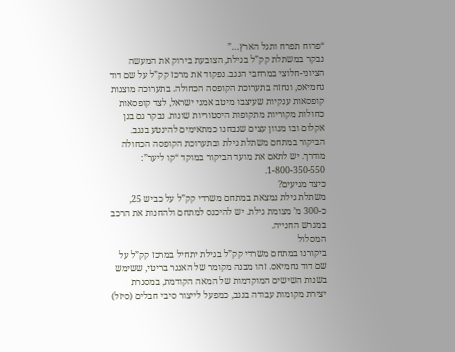“פרוח תפרח ותגל הארץ…”
נבקר במשתלת קק”ל בגילת, הצובעת בירוק את המעשה הציוני-חלוצי במרחבי הנגב. נפקוד את מרכז קק”ל על שם דוד נחמיאס, ונחזה בתערוכת הקופסה הכחולה. בתערוכה מוצגות קופסאות ענקיות שעיצבו מיטב אמני ישראל, לצד קופסאות כחולות מקוריות מתקופות היסטוריות שונות. נבקר גם בגן אקלום ובו מגוון עצים שנבחנו כמתאימים להינטע בנגב.
הביקור במתחם משתלת גילת ובתערוכת הקופסה הכחולה מודרך. יש לתאם את מועד הביקור במוקד “קו ליער”: 1-800-350-550.
כיצד מגיעים?
משתלת גילת נמצאת במתחם משרדי קק”ל על כביש 25, כ-300 מ’ מצומת גילת. יש להיכנס למתחם ולהחנות את הרכב במגרש החנייה.
המסלול
ביקורנו במתחם משרדי קק”ל בגילת יתחיל במרכז קק”ל על שם דוד נחמיאס. זהו מבנה מקומר של האנגר בריטי, ששימש בשנות השישים המוקדמות של המאה הקודמת, במסגרת יצירת מקומות עבודה בנגב, כמפעל לייצור סיבי חבלים (סיזל)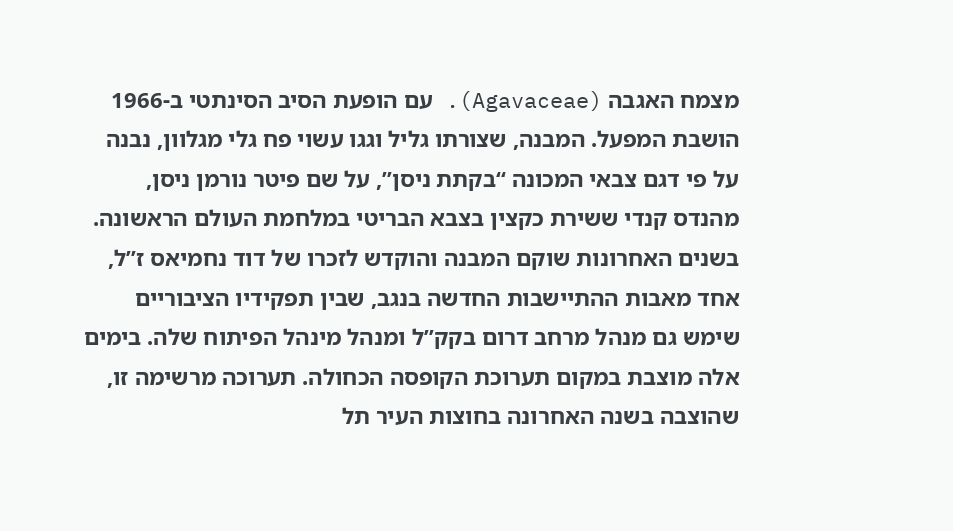מצמח האגבה (Agavaceae). עם הופעת הסיב הסינתטי ב-1966 הושבת המפעל. המבנה, שצורתו גליל וגגו עשוי פח גלי מגלוון, נבנה על פי דגם צבאי המכונה “בקתת ניסן”, על שם פיטר נורמן ניסן, מהנדס קנדי ששירת כקצין בצבא הבריטי במלחמת העולם הראשונה. בשנים האחרונות שוקם המבנה והוקדש לזכרו של דוד נחמיאס ז”ל, אחד מאבות ההתיישבות החדשה בנגב, שבין תפקידיו הציבוריים שימש גם מנהל מרחב דרום בקק”ל ומנהל מינהל הפיתוח שלה. בימים אלה מוצבת במקום תערוכת הקופסה הכחולה. תערוכה מרשימה זו, שהוצבה בשנה האחרונה בחוצות העיר תל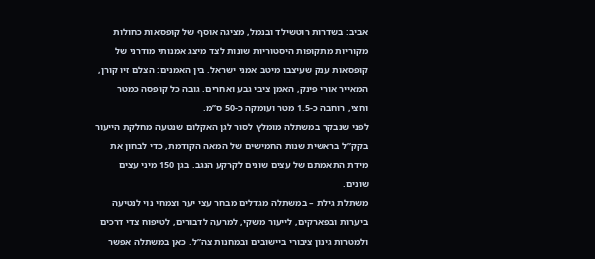אביב: בשדרות רוטשילד ובנמל, מציגה אוסף של קופסאות כחולות מקוריות מתקופות היסטוריות שונות לצד מיצג אמנותי מודרני של קופסאות ענק שעיצבו מיטב אמני ישראל. בין האמנים: הצלם זיו קורן, המאייר אורי פינק, האמן ציבי גבע ואחרים. גובה כל קופסה כמטר וחצי, רוחבה כ-1.5 מטר ועומקה כ-50 ס”מ.
לפני שנבקר במשתלה מומלץ לסור לגן האקלום שנטעה מחלקת הייעור בקק”ל בראשית שנות החמישים של המאה הקודמת, כדי לבחון את מידת התאמתם של עצים שונים לקרקע הנגב. בגן 150 מיני עצים שונים.
משתלת גילת – במשתלה מגדלים מבחר עצי יער וצמחי נוי לנטיעה ביערות ובפארקים, לייעור משקי, למרעה לדבורים, לטיפוח צדי דרכים ולמטרות גינון ציבורי ביישובים ובמחנות צה”ל. כאן במשתלה אפשר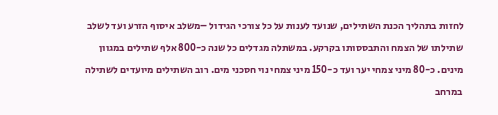לחזות בתהליך הכנת השתילים, שנועד לענות על כל צורכי הגידול –משלב איסוף הזרע ועד לשלב שתילתו של הצמח והתבססותו בקרקע. במשתלה מגדלים כל שנה כ-800 אלף שתילים במגוון מינים. כ-80 מיני צמחי יער ועד כ-150 מיני צמחי נוי חסכני מים. רוב השתילים מיועדים לשתילה במרחב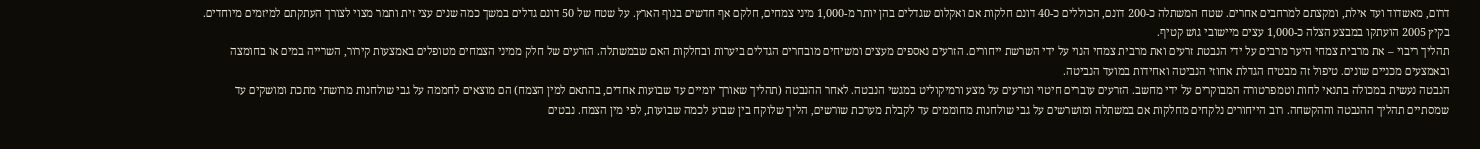דרום, מאשדוד ועד אילת, ומקצתם למרחבים אחרים. שטח המשתלה כ-200 דונם, הכוללים כ-40 דונם חלקות אם ואקלום שגדלים בהן יותר מ-1,000 מיני צמחים, חלקם אף חדשים בנוף הארץ. על שטח של 50 דונם גדלים במשך כמה שנים עצי זית ותמר מצוי לצורך העתקתם למיזמים מיוחדים. בקיץ 2005 הועתקו במבצע הצלה כ-1,000 עצים מיישובי גוש קטיף.
תהליך ריבוי – את מרבית צמחי היער מרבים על ידי הנבטת זרעים ואת מרבית צמחי הנוי על ידי השרשת ייחורים. הזרעים נאספים מעצים ומשיחים מובחרים הגדלים ביערות ובחלקות האם שבמשתלה. הזרעים של חלק ממיני הצמחים מטופלים באמצעות קירור, השרייה במים או בחומצה ובאמצעים מכניים שונים. טיפול זה מבטיח הגדלת אחוזי הנביטה ואחידות במועד הנביטה.
הנבטה נעשית במכולה בתנאי לחות וטמפרטורה המבוקרים על ידי מחשב. הזרעים עוברים חיטוי ונזרעים על מצע ורמיקוליט במגשי הנבטה. לאחר ההנבטה (תהליך שאורך יומיים עד שבועות אחדים, בהתאם למין הצמח) הם מוצאים לחממה על גבי שולחנות מרושתי מתכת ומושקים עד שמסתיים תהליך ההנבטה וההקשחה. רוב הייחורים נלקחים מחלקות אם במשתלה ומושרשים על גבי שולחנות מחוממים עד לקבלת מערכת שורשים, הליך שלוקח בין שבוע לכמה שבועות, לפי מין הצמח. נבטים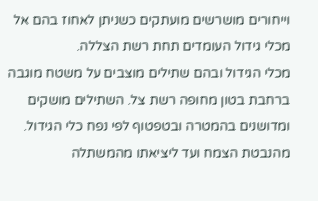וייחורים מושרשים מועתקים כשניתן לאחוז בהם אל מכלי גידול העומדים תחת רשת הצללה.
מכלי הגידול ובהם שתילים מוצבים על משטח מוגבה ברחבת בטון מחופה רשת צל. השתילים מושקים ומדושנים בהמטרה ובטפטוף לפי נפח כלי הגידול. מהנבטת הצמח ועד ליציאתו מהמשתלה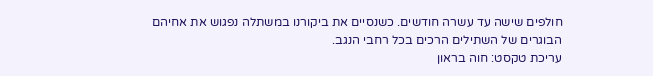חולפים שישה עד עשרה חודשים. כשנסיים את ביקורנו במשתלה נפגוש את אחיהם הבוגרים של השתילים הרכים בכל רחבי הנגב.
עריכת טקסט: חוה בראון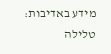מידע באדיבות: טלילה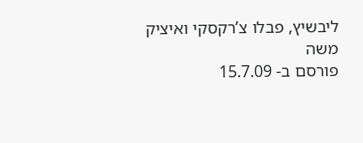ליבשיץ, פבלו צ’רקסקי ואיציק משה
פורסם ב- 15.7.09